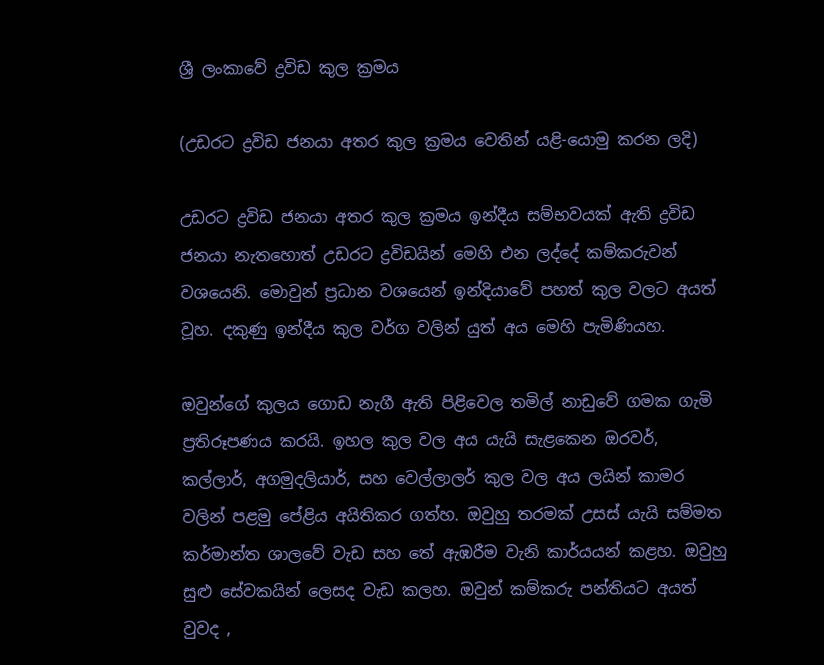ශ්‍රී ලංකාවේ ද්‍රවිඩ කුල ක්‍රමය

(උඩරට ද්‍රවිඩ ජනයා අතර කුල ක්‍රමය වෙතින් යළි-යොමු කරන ලදි)

උඩරට ද්‍රවිඩ ජනයා අතර කුල ක්‍රමය ඉන්දීය සම්භවයක් ඇති ද්‍රවිඩ ජනයා නැතහොත් උඩරට ද්‍රවිඩයින් මෙහි එන ලද්දේ කම්කරුවන් වශයෙනි. මොවුන් ප්‍රධාන වශයෙන් ඉන්දියාවේ පහත් කුල වලට අයත් වූහ. දකුණු ඉන්දීය කුල වර්ග වලින් යුත් අය මෙහි පැමිණියහ.

ඔවුන්ගේ කුලය ගොඩ නැගී ඇති පිළිවෙල තමිල් නාඩුවේ ගමක ගැමි ප්‍රතිරූපණය කරයි. ඉහල කුල වල අය යැයි සැළකෙන ඔරවර්, කල්ලාර්, අගමුදලියාර්, සහ වෙල්ලාලර් කුල වල අය ලයින් කාමර වලින් පළමු පේළිය අයිතිකර ගත්හ. ඔවුහු තරමක් උසස් යැයි සම්මත කර්මාන්ත ශාලවේ වැඩ සහ තේ ඇඹරීම වැනි කාර්යයන් කළහ. ඔවුහු සුළු සේවකයින් ලෙසද වැඩ කලහ. ඔවුන් කම්කරු පන්තියට අයත් වුවද ,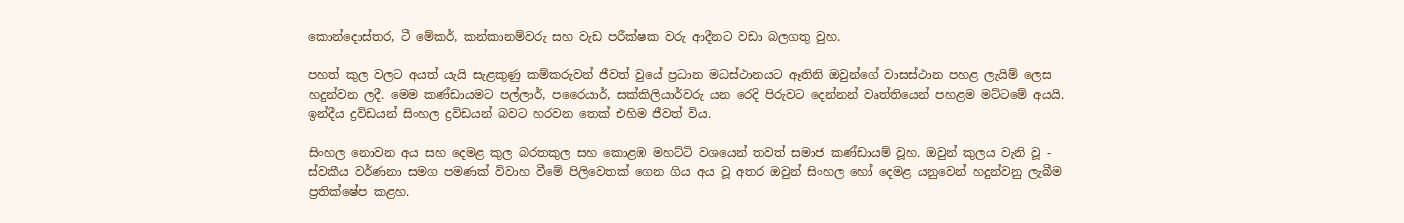කොන්දොස්තර, ටී මේකර්, කන්කානම්වරු සහ වැඩ පරීක්ෂක වරු ආදීනට වඩා බලගතු වුහ.

පහත් කුල වලට අයත් යැයි සැළකුණු කම්කරුවන් ජීවත් වුයේ ප්‍රධාන මධස්ථානයට ඈතිනි ඔවුන්ගේ වාසස්ථාන පහළ ලැයිම් ලෙස හදුන්වන ලදී. මෙම කණ්ඩායමට පල්ලාර්, පරෛයාර්, සක්කිලියාර්වරු යන රෙදි පිරුවට දෙන්නන් වෘත්තියෙන් පහළම මට්ටමේ අයයි. ඉන්දීය ද්‍රවිඩයන් සිංහල ද්‍රවිඩයන් බවට හරවන තෙක් එහිම ජීවත් විය.

සිංහල නොවන අය සහ දෙමළ කුල බරතකුල සහ කොළඹ මහට්ටි වශයෙන් තවත් සමාජ කණ්ඩායම් වූහ. ඔවුන් කුලය වැනි වූ - ස්වකීය වර්ණනා සමග පමණක් විවාහ වීමේ පිලිවෙතක් ගෙන ගිය අය වූ අතර ඔවුන් සිංහල හෝ දෙමළ යනුවෙන් හදුන්වනු ලැබීම ප්‍රතික්ෂේප කළහ.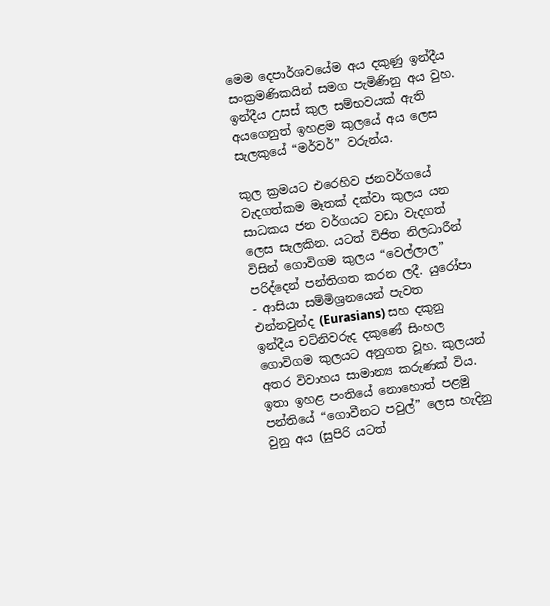මෙම දෙපාර්ශවයේම අය දකුණු ඉන්දීය සංක්‍රමණිකයින් සමග පැමිණිනු අය වුහ. ඉන්දීය උසස් කුල සම්භවයක් ඇති අයගෙනුත් ඉහළම කුලයේ අය ලෙස සැලකුයේ “මර්වර්” වරුන්ය.

කුල ක්‍රමයට එරෙහිව ජනවර්ගයේ වැදගත්කම මෑතක් දක්වා කුලය යන සාධකය ජන වර්ගයට වඩා වැදගත් ලෙස සැලකින. යටත් විජිත නිලධාරීන් විසින් ගොවිගම කුලය “වෙල්ලාල” පරිද්දෙන් පන්තිගත කරන ලදී. යුරෝපා - ආසියා සම්මිශ්‍රනයෙන් පැවත එන්නවුන්ද (Eurasians) සහ දකුනු ඉන්දීය චට්නිවරුද දකුණේ සිංහල ගොවිගම කුලයට අනුගත වූහ. කුලයන් අතර විවාහය සාමාන්‍ය කරුණක් විය. ඉතා ඉහළ පංතියේ නොහොත් පළමු පන්තියේ “ගොවීනට පවුල්” ලෙස හැදිනු වුනු අය (සුපිරි යටත්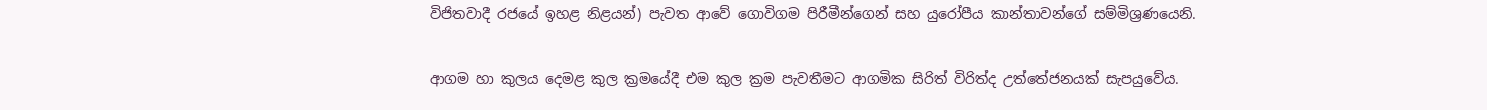විජිතවාදී රජයේ ඉහළ නිළයන්) පැවත ආවේ ගොවිගම පිරීමීන්ගෙන් සහ යුරෝපීය කාන්තාවන්ගේ සම්මිශ්‍රණයෙනි.

ආගම හා කුලය දෙමළ කුල ක්‍රමයේදී එම කුල ක්‍රම පැවතීමට ආගමික සිරිත් විරිත්ද උත්තේජනයක් සැපයුවේය.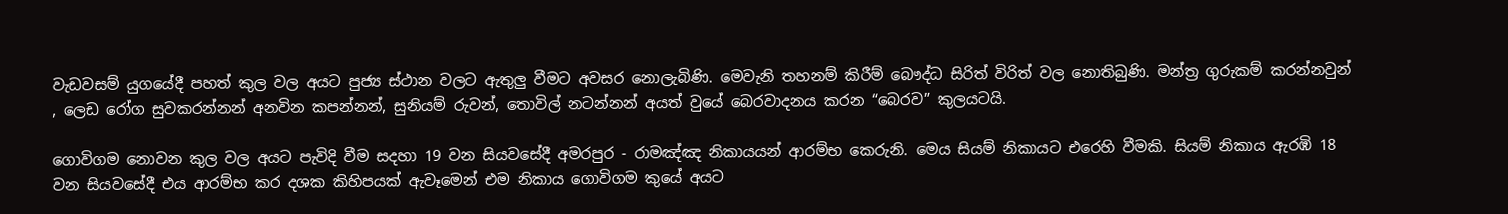වැඩවසම් යුගයේදී පහත් කුල වල අයට පුජ්‍ය ස්ථාන වලට‍ ඇතුලු වීමට අවසර නොලැබිණි. මෙවැනි තහනම් කිරීම් බෞද්ධ සිරිත් විරිත් වල නොතිබුණි. මන්ත්‍ර ගුරුකම් කරන්නවුන් , ලෙඩ රෝග සුවකරන්නන් අනවින කපන්නන්, සුනියම් රුවන්, තොවිල් නටන්නන් අයත් වුයේ බෙරවාදනය කරන “බෙරව” කුලයටයි.

ගොවිගම නොවන කුල වල අයට පැවිදි වීම සදහා 19 වන සියවසේදී අමරපුර - රාමඤ්ඤ නිකායයන් ආරම්භ කෙරුනි. මෙය සියම් නිකායට එරෙහි වීමකි. සියම් නිකාය ඇරඹි 18 වන සියවසේදී එය ආරම්භ කර දශක කිහිපයක් ඇවෑමෙන් එම නිකාය ගොවිගම කුයේ අයට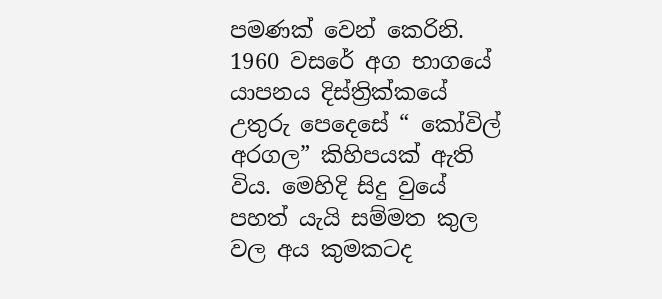පමණක් වෙන් කෙරිනි. 1960 වසරේ අග භාගයේ යාපනය දිස්ත්‍රික්කයේ උතුරු පෙදෙසේ “ කෝවිල් අරගල” කිහිපයක් ඇති විය. මෙහිදි සිදු වුයේ පහත් යැයි සම්මත කුල වල අය කුමකටද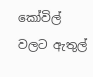කෝවිල් වලට ඇතුල්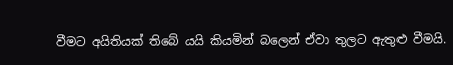වීමට අයිතියක් තිබේ යයි කියමින් බලෙන් ඒවා තුලට ඇතුළු වීමයි.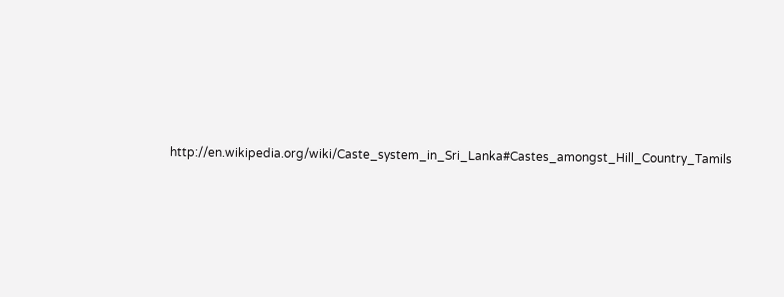http://en.wikipedia.org/wiki/Caste_system_in_Sri_Lanka#Castes_amongst_Hill_Country_Tamils